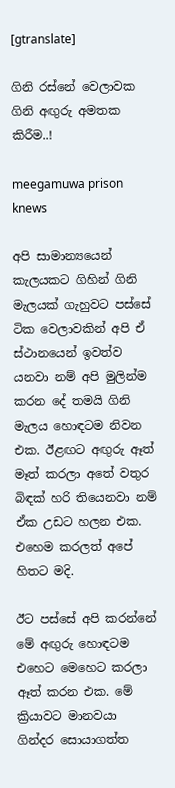[gtranslate]

ගිනි රස්නේ වෙලාවක ගිනි අඟුරු අමතක කිරීම..!

meegamuwa prison knews

අපි සාමාන්‍යයෙන් කැලයකට ගිහින් ගිනි මැලයක් ගැහුවට පස්සේ ටික වෙලාවකින් අපි ඒ ස්ථානයෙන් ඉවත්ව යනවා නම් අපි මුලින්ම කරන දේ තමයි ගිනි මැලය හොඳටම නිවන එක. ඊළඟට අඟුරු ඈත් මෑත් කරලා අතේ වතුර බිඳක් හරි තියෙනවා නම් ඒක උඩට හලන එක. එහෙම කරලත් අපේ හිතට මදි.

ඊට පස්සේ අපි කරන්නේ මේ අඟුරු හොඳටම එහෙට මෙහෙට කරලා ඈත් කරන එක. මේ ක්‍රියාවට මානවයා ගින්දර සොයාගත්ත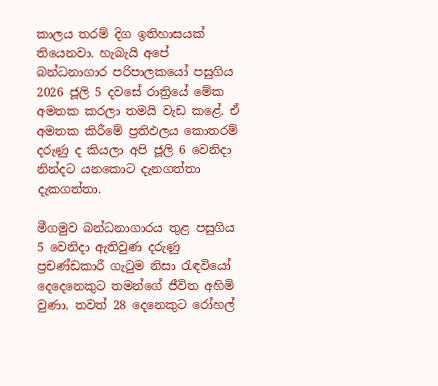කාලය තරම් දිග ඉතිහාසයක් තියෙනවා. හැබැයි අපේ බන්ධනාගාර පරිපාලකයෝ පසුගිය 2026 ජූලි 5 දවසේ රාත්‍රියේ මේක අමතක කරලා තමයි වැඩ කළේ. ඒ අමතක කිරීමේ ප්‍රතිඵලය කොතරම් දරුණු ද කියලා අපි ජූලි 6 වෙනිදා නින්දට යනකොට දැනගත්තා දැකගත්තා.

මීගමුව බන්ධනාගාරය තුළ පසුගිය 5 වෙනිදා ඇතිවුණ දරුණු ප්‍රචණ්ඩකාරී ගැටුම නිසා රැඳවියෝ දෙදෙනෙකුට තමන්ගේ ජීවිත අහිමි වුණා. තවත් 28 දෙනෙකුට රෝහල්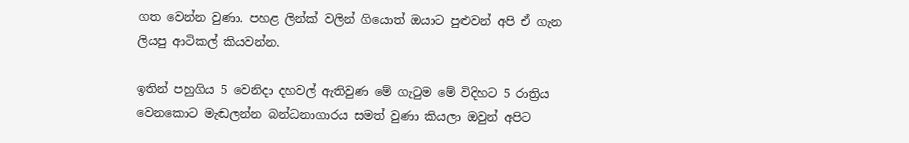ගත වෙන්න වුණා. පහළ ලින්ක් වලින් ගියොත් ඔයාට පුළුවන් අපි ඒ ගැන ලියපු ආටිකල් කියවන්න.

ඉතින් පහුගිය 5 වෙනිදා දහවල් ඇතිවුණ මේ ගැටුම මේ විදිහට 5 රාත්‍රිය වෙනකොට මැඬලන්න බන්ධනාගාරය සමත් වුණා කියලා ඔවුන් අපිට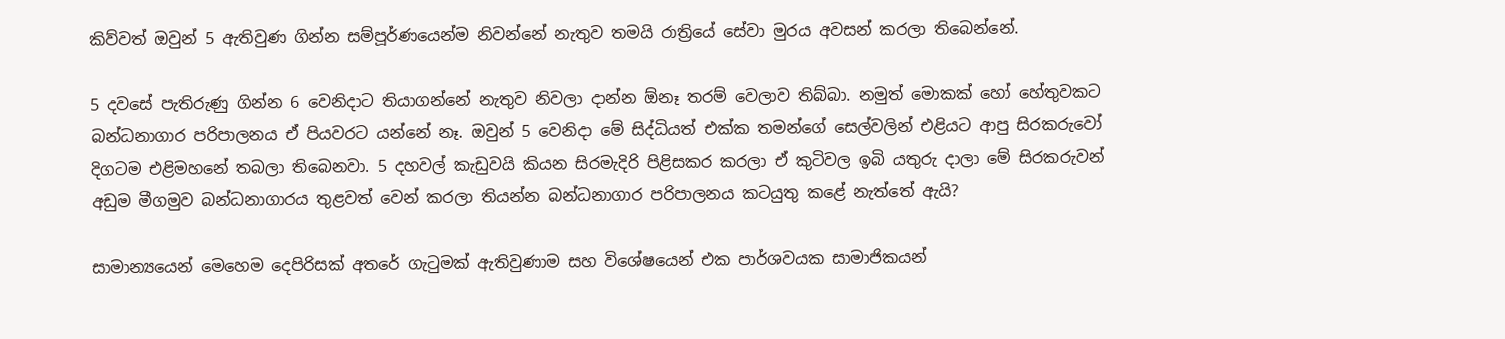කිව්වත් ඔවුන් 5 ඇතිවුණ ගින්න සම්පූර්ණයෙන්ම නිවන්නේ නැතුව තමයි රාත්‍රියේ සේවා මුරය අවසන් කරලා තිබෙන්නේ.

5 දවසේ පැතිරුණු ගින්න 6 වෙනිදාට තියාගන්නේ නැතුව නිවලා දාන්න ඕනෑ තරම් වෙලාව තිබ්බා. නමුත් මොකක් හෝ හේතුවකට බන්ධනාගාර පරිපාලනය ඒ පියවරට යන්නේ නෑ. ඔවුන් 5 වෙනිදා මේ සිද්ධියත් එක්ක තමන්ගේ සෙල්වලින් එළියට ආපු සිරකරුවෝ දිගටම එළිමහනේ තබලා තිබෙනවා. 5 දහවල් කැඩුවයි කියන සිරමැදිරි පිළිසකර කරලා ඒ කුටිවල ඉබි යතුරු දාලා මේ සිරකරුවන් අඩුම මීගමුව බන්ධනාගාරය තුළවත් වෙන් කරලා තියන්න බන්ධනාගාර පරිපාලනය කටයුතු කළේ නැත්තේ ඇයි?

සාමාන්‍යයෙන් මෙහෙම දෙපිරිසක් අතරේ ගැටුමක් ඇතිවුණාම සහ විශේෂයෙන් එක පාර්ශවයක සාමාජිකයන්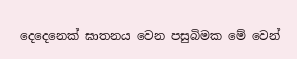දෙදෙනෙක් ඝාතනය වෙන පසුබිමක මේ වෙන්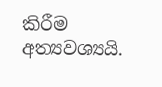කිරීම අත්‍යවශ්‍යයි.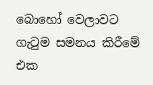බොහෝ වෙලාවට ගැටුම සමනය කිරීමේ එක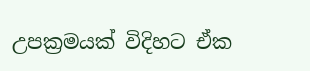උපක්‍රමයක් විදිහට ඒක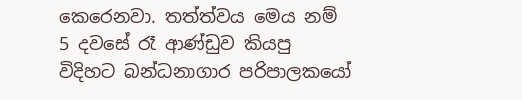කෙරෙනවා. තත්ත්වය මෙය නම් 5 දවසේ රෑ ආණ්ඩුව කියපු විදිහට බන්ධනාගාර පරිපාලකයෝ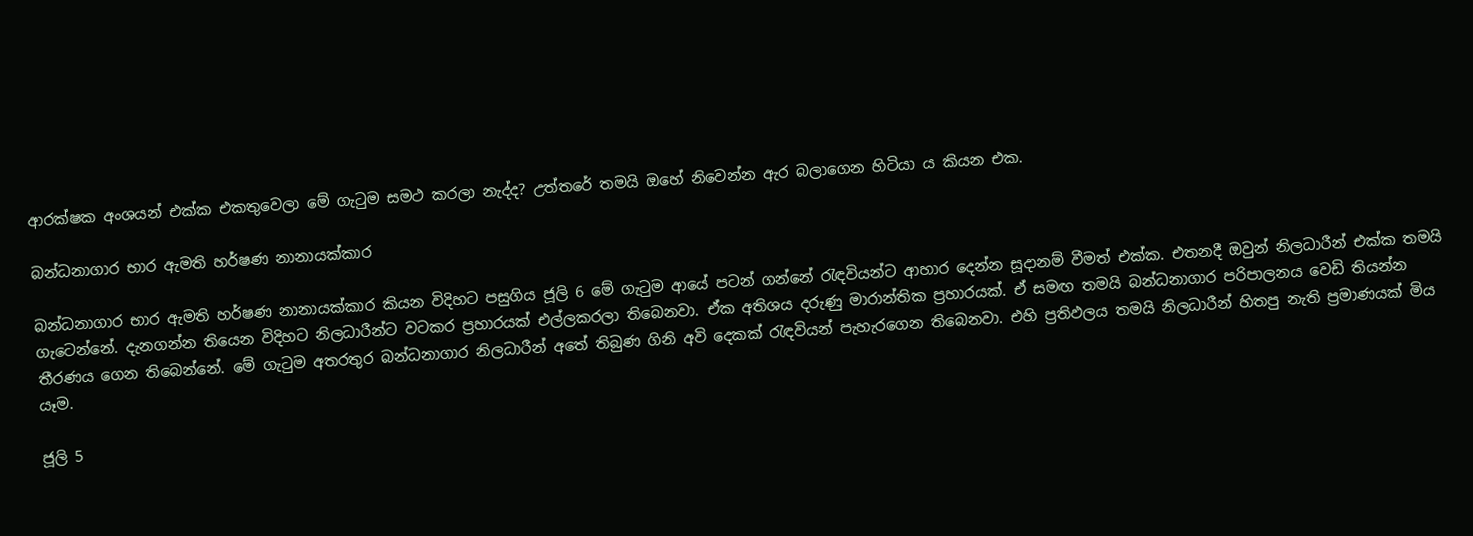ආරක්ෂක අංශයන් එක්ක එකතුවෙලා මේ ගැටුම සමථ කරලා නැද්ද? උත්තරේ තමයි ඔහේ නිවෙන්න ඇර බලාගෙන හිටියා ය කියන එක.

බන්ධනාගාර භාර ඇමති හර්ෂණ නානායක්කාර

බන්ධනාගාර භාර ඇමති හර්ෂණ නානායක්කාර කියන විදිහට පසුගිය ජූලි 6 මේ ගැටුම ආයේ පටන් ගන්නේ රැඳවියන්ට ආහාර දෙන්න සූදානම් වීමත් එක්ක. එතනදී ඔවුන් නිලධාරීන් එක්ක තමයි ගැටෙන්නේ. දැනගන්න තියෙන විදිහට නිලධාරීන්ට වටකර ප්‍රහාරයක් එල්ලකරලා තිබෙනවා. ඒක අතිශය දරුණු මාරාන්තික ප්‍රහාරයක්. ඒ සමඟ තමයි බන්ධනාගාර පරිපාලනය වෙඩි තියන්න තීරණය ගෙන තිබෙන්නේ. මේ ගැටුම අතරතුර බන්ධනාගාර නිලධාරීන් අතේ තිබුණ ගිනි අවි දෙකක් රැඳවියන් පැහැරගෙන තිබෙනවා. එහි ප්‍රතිඵලය තමයි නිලධාරීන් හිතපු නැති ප්‍රමාණයක් මිය යෑම.

ජූලි 5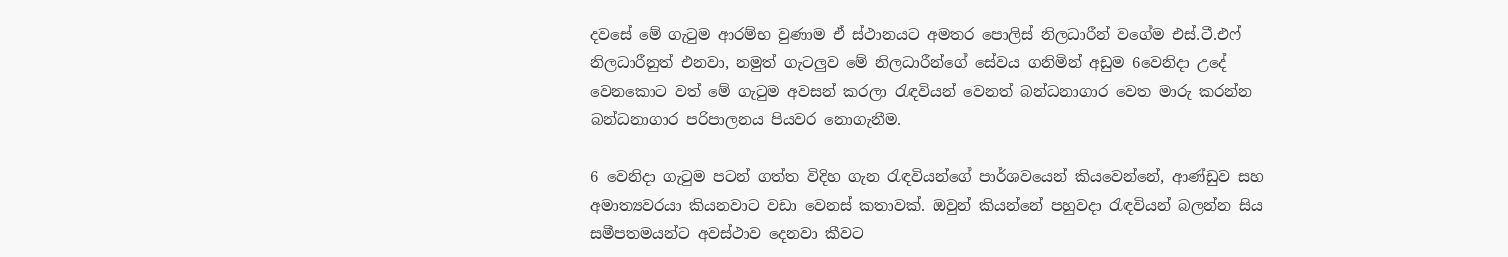දවසේ මේ ගැටුම ආරම්භ වුණාම ඒ ස්ථානයට අමතර පොලිස් නිලධාරීන් වගේම එස්.ටී.එෆ් නිලධාරීනුත් එනවා, නමුත් ගැටලුව මේ නිලධාරීන්ගේ සේවය ගනිමින් අඩුම 6වෙනිදා උදේ වෙනකොට වත් මේ ගැටුම අවසන් කරලා රැඳවියන් වෙනත් බන්ධනාගාර වෙත මාරු කරන්න බන්ධනාගාර පරිපාලනය පියවර නොගැනීම.

6 වෙනිදා ගැටුම පටන් ගත්ත විදිහ ගැන රැඳවියන්ගේ පාර්ශවයෙන් කියවෙන්නේ, ආණ්ඩුව සහ අමාත්‍යවරයා කියනවාට වඩා වෙනස් කතාවක්. ඔවුන් කියන්නේ පහුවදා රැඳවියන් බලන්න සිය සමීපතමයන්ට අවස්ථාව දෙනවා කීවට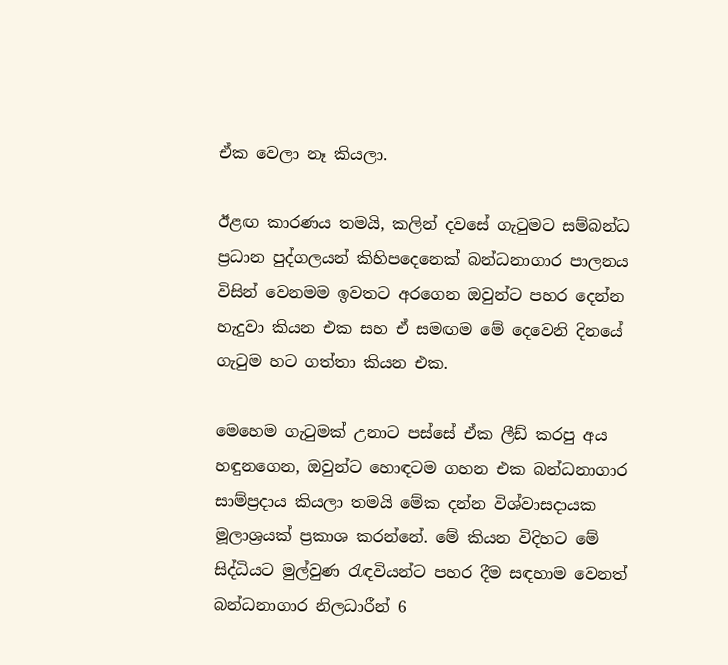ඒක වෙලා නෑ කියලා.

ඊළඟ කාරණය තමයි, කලින් දවසේ ගැටුමට සම්බන්ධ ප්‍රධාන පුද්ගලයන් කිහිපදෙනෙක් බන්ධනාගාර පාලනය විසින් වෙනමම ඉවතට අරගෙන ඔවුන්ට පහර දෙන්න හැදුවා කියන එක සහ ඒ සමඟම මේ දෙවෙනි දිනයේ ගැටුම හට ගත්තා කියන එක.

මෙහෙම ගැටුමක් උනාට පස්සේ ඒක ලීඩ් කරපු අය හඳුනගෙන, ඔවුන්ට හොඳටම ගහන එක බන්ධනාගාර සාම්ප්‍රදාය කියලා තමයි මේක දන්න විශ්වාසදායක මූලාශ්‍රයක් ප්‍රකාශ කරන්නේ. මේ කියන විදිහට මේ සිද්ධියට මුල්වුණ රැඳවියන්ට පහර දීම සඳහාම වෙනත් බන්ධනාගාර නිලධාරීන් 6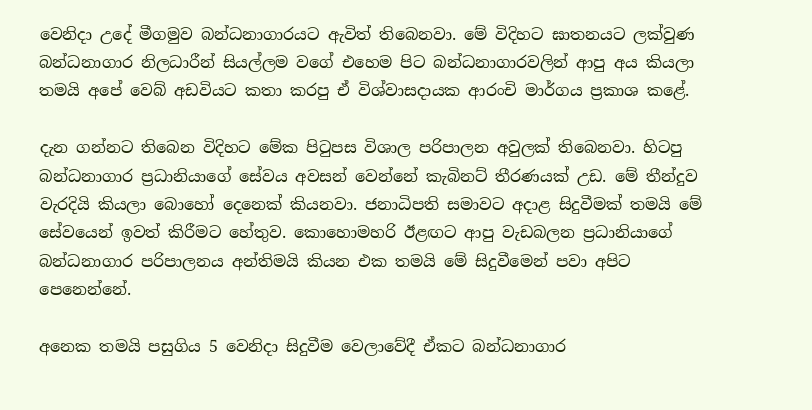වෙනිදා උදේ මීගමුව බන්ධනාගාරයට ඇවිත් තිබෙනවා. මේ විදිහට ඝාතනයට ලක්වුණ බන්ධනාගාර නිලධාරීන් සියල්ලම වගේ එහෙම පිට බන්ධනාගාරවලින් ආපු අය කියලා තමයි අපේ වෙබ් අඩවියට කතා කරපු ඒ විශ්වාසදායක ආරංචි මාර්ගය ප්‍රකාශ කළේ.

දැන ගන්නට තිබෙන විදිහට මේක පිටුපස විශාල පරිපාලන අවුලක් තිබෙනවා. හිටපු බන්ධනාගාර ප්‍රධානියාගේ සේවය අවසන් වෙන්නේ කැබිනට් තීරණයක් උඩ. මේ තීන්දුව වැරදියි කියලා බොහෝ දෙනෙක් කියනවා. ජනාධිපති සමාවට අදාළ සිදුවීමක් තමයි මේ සේවයෙන් ඉවත් කිරීමට හේතුව. කොහොමහරි ඊළඟට ආපු වැඩබලන ප්‍රධානියාගේ බන්ධනාගාර පරිපාලනය අන්තිමයි කියන එක තමයි මේ සිදුවීමෙන් පවා අපිට පෙනෙන්නේ.

අනෙක තමයි පසුගිය 5 වෙනිදා සිදුවීම වෙලාවේදී ඒකට බන්ධනාගාර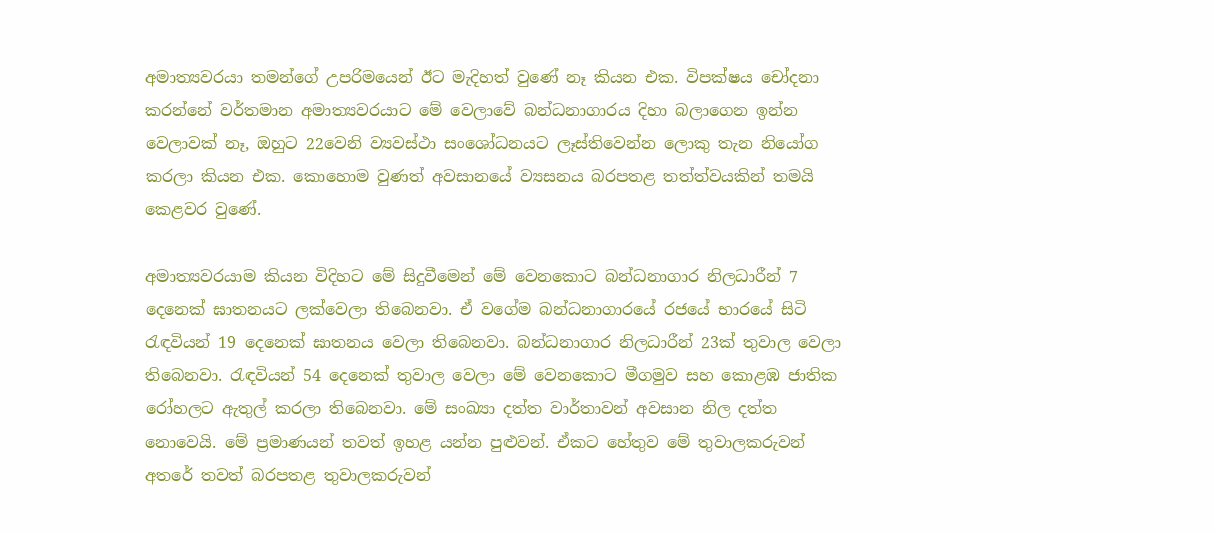අමාත්‍යවරයා තමන්ගේ උපරිමයෙන් ඊට මැදිහත් වුණේ නෑ කියන එක. විපක්ෂය චෝදනා කරන්නේ වර්තමාන අමාත්‍යවරයාට මේ වෙලාවේ බන්ධනාගාරය දිහා බලාගෙන ඉන්න වෙලාවක් නෑ, ඔහුට 22වෙනි ව්‍යවස්ථා සංශෝධනයට ලෑස්තිවෙන්න ලොකු තැන නියෝග කරලා කියන එක. කොහොම වුණත් අවසානයේ ව්‍යසනය බරපතළ තත්ත්වයකින් තමයි කෙළවර වුණේ.

අමාත්‍යවරයාම කියන විදිහට මේ සිදුවීමෙන් මේ වෙනකොට බන්ධනාගාර නිලධාරීන් 7 දෙනෙක් ඝාතනයට ලක්වෙලා තිබෙනවා. ඒ වගේම බන්ධනාගාරයේ රජයේ භාරයේ සිටි රැඳවියන් 19 දෙනෙක් ඝාතනය වෙලා තිබෙනවා. බන්ධනාගාර නිලධාරීන් 23ක් තුවාල වෙලා තිබෙනවා. රැඳවි‍යන් 54 දෙනෙක් තුවාල වෙලා මේ වෙනකොට මීගමුව සහ කොළඹ ජාතික රෝහලට ඇතුල් කරලා තිබෙනවා. මේ සංඛ්‍යා දත්ත වාර්තාවන් අවසාන නිල දත්ත නොවෙයි. මේ ප්‍රමාණයන් තවත් ඉහළ යන්න පුළුවන්. ඒකට හේතුව මේ තුවාලකරුවන් අතරේ තවත් බරපතළ තුවාලකරුවන්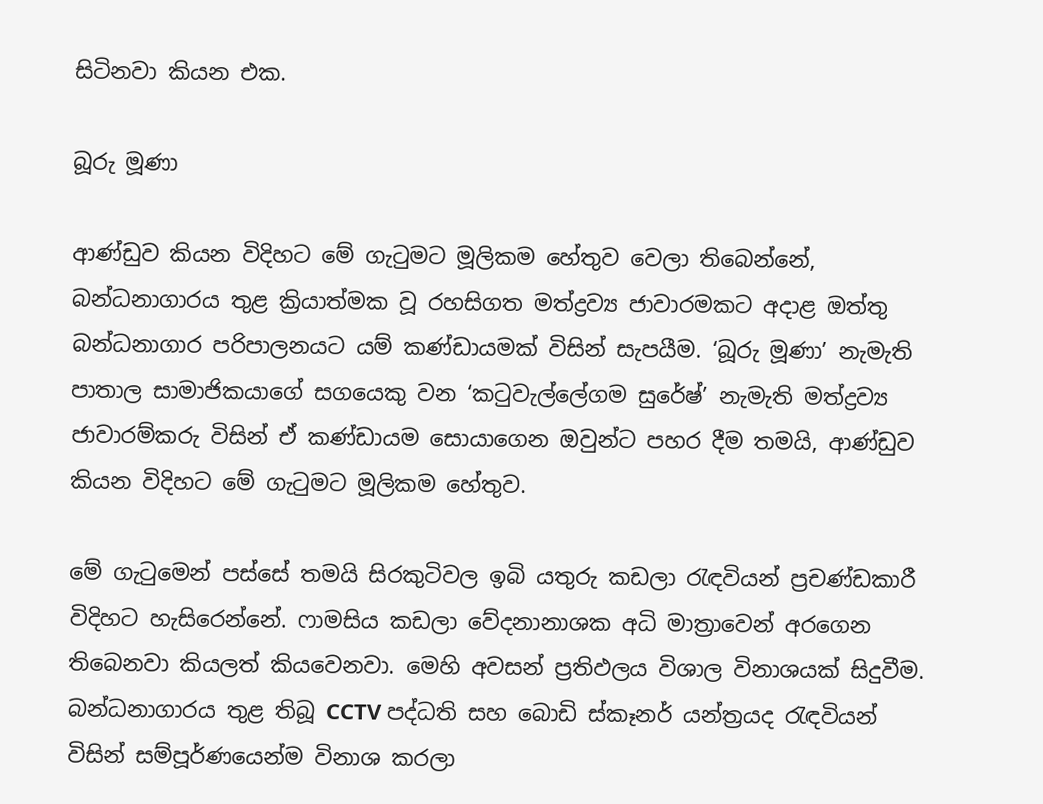සිටිනවා කියන එක.

බූරු මූණා

ආණ්ඩුව කියන විදිහට මේ ගැටුමට මූලිකම හේතුව වෙලා තිබෙන්නේ, බන්ධනාගාරය තුළ ක්‍රියාත්මක වූ රහසිගත මත්ද්‍රව්‍ය ජාවාරමකට අදාළ ඔත්තු බන්ධනාගාර පරිපාලනයට යම් කණ්ඩායමක් විසින් සැපයීම. ‘බූරු මූණා’ නැමැති පාතාල සාමාජිකයාගේ සගයෙකු වන ‘කටුවැල්ලේගම සුරේෂ්’ නැමැති මත්ද්‍රව්‍ය ජාවාරම්කරු විසින් ඒ කණ්ඩායම සොයාගෙන ඔවුන්ට පහර දීම තමයි, ආණ්ඩුව කියන විදිහට මේ ගැටුමට මූලිකම හේතුව.

මේ ගැටුමෙන් පස්සේ තමයි සිරකුටිවල ඉබි යතුරු කඩලා රැඳවියන් ප්‍රචණ්ඩකාරී විදිහට හැසිරෙන්නේ. ෆාමසිය කඩලා වේදනානාශක අධි මාත්‍රාවෙන් අරගෙන තිබෙනවා කියලත් කියවෙනවා. මෙහි අවසන් ප්‍රතිඵලය විශාල විනාශයක් සිදුවීම. බන්ධනාගාරය තුළ තිබූ CCTV පද්ධති සහ බොඩි ස්කෑනර් යන්ත්‍රයද රැඳවියන් විසින් සම්පූර්ණයෙන්ම විනාශ කරලා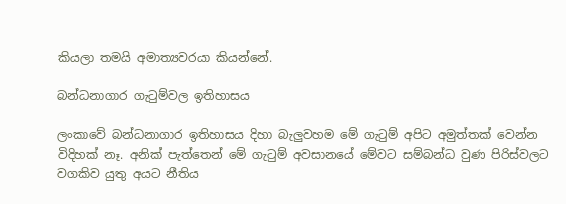කියලා තමයි අමාත්‍යවරයා කියන්නේ.

බන්ධනාගාර ගැටුම්වල ඉතිහාසය

ලංකාවේ බන්ධනාගාර ඉතිහාසය දිහා බැලුවහම මේ ගැටුම් අපිට අමුත්තක් වෙන්න විදිහක් නෑ. අනික් පැත්තෙන් මේ ගැටුම් අවසානයේ මේවට සම්බන්ධ වුණ පිරිස්වලට වගකිව යුතු අයට නීතිය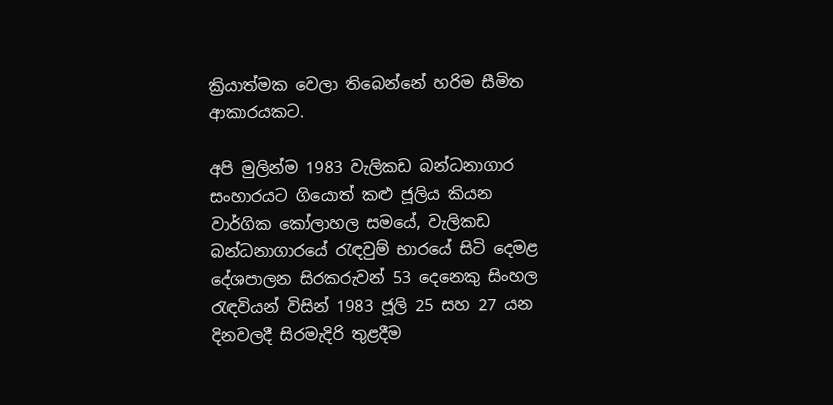ක්‍රියාත්මක වෙලා තිබෙන්නේ හරිම සීමිත ආකාරයකට.

අපි මුලින්ම 1983 වැලිකඩ බන්ධනාගාර සංහාරයට ගියොත් කළු ජූලිය කියන වාර්ගික කෝලාහල සමයේ, වැලිකඩ බන්ධනාගාරයේ රැඳවුම් භාරයේ සිටි දෙමළ දේශපාලන සිරකරුවන් 53 දෙනෙකු සිංහල රැඳවියන් විසින් 1983 ජූලි 25 සහ 27 යන දිනවලදී සිරමැදිරි තුළදීම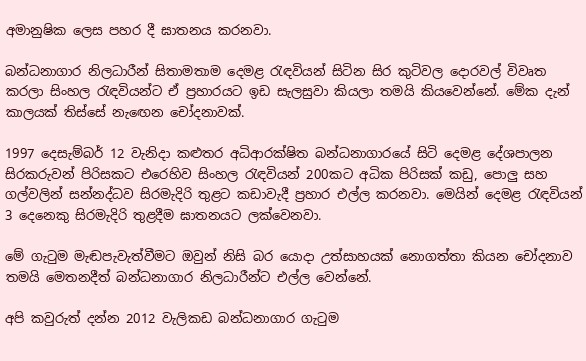අමානුෂික ලෙස පහර දී ඝාතනය කරනවා.

බන්ධනාගාර නිලධාරීන් සිතාමතාම දෙමළ රැඳවියන් සිටින සිර කුටිවල දොරවල් විවෘත කරලා සිංහල රැඳවියන්ට ඒ ප්‍රහාරයට ඉඩ සැලසුවා කියලා තමයි කියවෙන්නේ. මේක දැන් කාලයක් තිස්සේ නැඟෙන චෝදනාවක්.

1997 දෙසැම්බර් 12 වැනිදා කළුතර අධිආරක්ෂිත බන්ධනාගාරයේ සිටි දෙමළ දේශපාලන සිරකරුවන් පිරිසකට එරෙහිව සිංහල රැඳවියන් 200කට අධික පිරිසක් කඩු, පොලු සහ ගල්වලින් සන්නද්ධව සිරමැදිරි තුළට කඩාවැදී ප්‍රහාර එල්ල කරනවා. මෙයින් දෙමළ රැඳවියන් 3 දෙනෙකු සිරමැදිරි තුළදීම ඝාතනයට ලක්වෙනවා.

මේ ගැටුම මැඬපැවැත්වීමට ඔවුන් නිසි බර යොදා උත්සාහයක් නොගත්තා කියන චෝදනාව තමයි මෙතනදීත් බන්ධනාගාර නිලධාරීන්ට එල්ල වෙන්නේ.

අපි කවුරුත් දන්න 2012 වැලිකඩ බන්ධනාගාර ගැටුම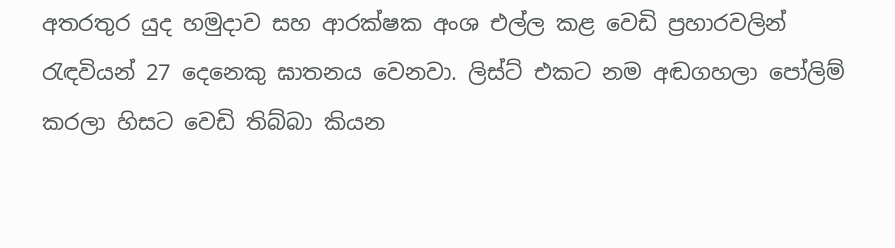අතරතුර යුද හමුදාව සහ ආරක්ෂක අංශ එල්ල කළ වෙඩි ප්‍රහාරවලින් රැඳවියන් 27 දෙනෙකු ඝාතනය වෙනවා. ලිස්ට් එකට නම අඬගහලා පෝලිම් කරලා හිසට වෙඩි තිබ්බා කියන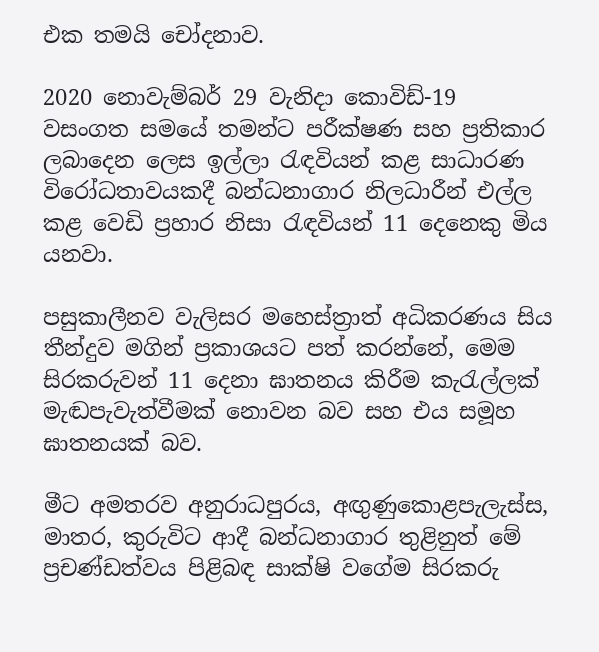එක තමයි චෝදනාව.

2020 නොවැම්බර් 29 වැනිදා කොවිඩ්-19 වසංගත සමයේ තමන්ට පරීක්ෂණ සහ ප්‍රතිකාර ලබාදෙන ලෙස ඉල්ලා රැඳවියන් කළ සාධාරණ විරෝධතාවයකදී බන්ධනාගාර නිලධාරීන් එල්ල කළ වෙඩි ප්‍රහාර නිසා රැඳවියන් 11 දෙනෙකු මිය යනවා.

පසුකාලීනව වැලිසර මහෙස්ත්‍රාත් අධිකරණය සිය තීන්දුව මගින් ප්‍රකාශයට පත් කරන්නේ, මෙම සිරකරුවන් 11 දෙනා ඝාතනය කිරීම කැරැල්ලක් මැඬපැවැත්වීමක් නොවන බව සහ එය සමූහ ඝාතනයක් බව.

මීට අමතරව අනුරාධපුරය, අඟුණුකොළපැලැස්ස, මාතර, කුරුවිට ආදී බන්ධනාගාර තුළිනුත් මේ ප්‍රචණ්ඩත්වය පිළිබඳ සාක්ෂි වගේම සිරකරු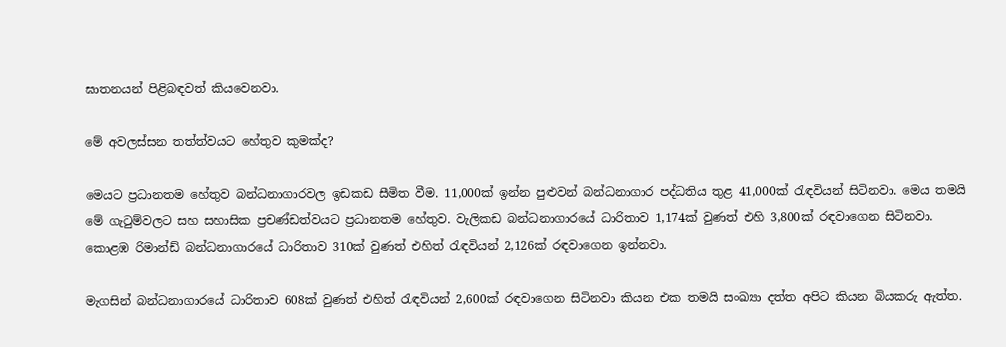ඝාතනයන් පිළිබඳවත් කියවෙනවා.

මේ අවලස්සන තත්ත්වයට හේතුව කුමක්ද?

මෙයට ප්‍රධානතම හේතුව බන්ධනාගාරවල ඉඩකඩ සීමිත වීම. 11,000ක් ඉන්න පුළුවන් බන්ධනාගාර පද්ධතිය තුළ 41,000ක් රැඳවියන් සිටිනවා. මෙය තමයි මේ ගැටුම්වලට සහ සහාසික ප්‍රචණ්ඩත්වයට ප්‍රධානතම හේතුව. වැලිකඩ බන්ධනාගාරයේ ධාරිතාව 1,174ක් වුණත් එහි 3,800ක් රඳවාගෙන සිටිනවා. කොළඹ රිමාන්ඩ් බන්ධනාගාරයේ ධාරිතාව 310ක් වුණත් එහිත් රැඳවියන් 2,126ක් රඳවාගෙන ඉන්නවා.

මැගසින් බන්ධනාගාරයේ ධාරිතාව 608ක් වුණත් එහිත් රැඳවියන් 2,600ක් රඳවාගෙන සිටිනවා කියන එක තමයි සංඛ්‍යා දත්ත අපිට කියන බියකරු ඇත්ත.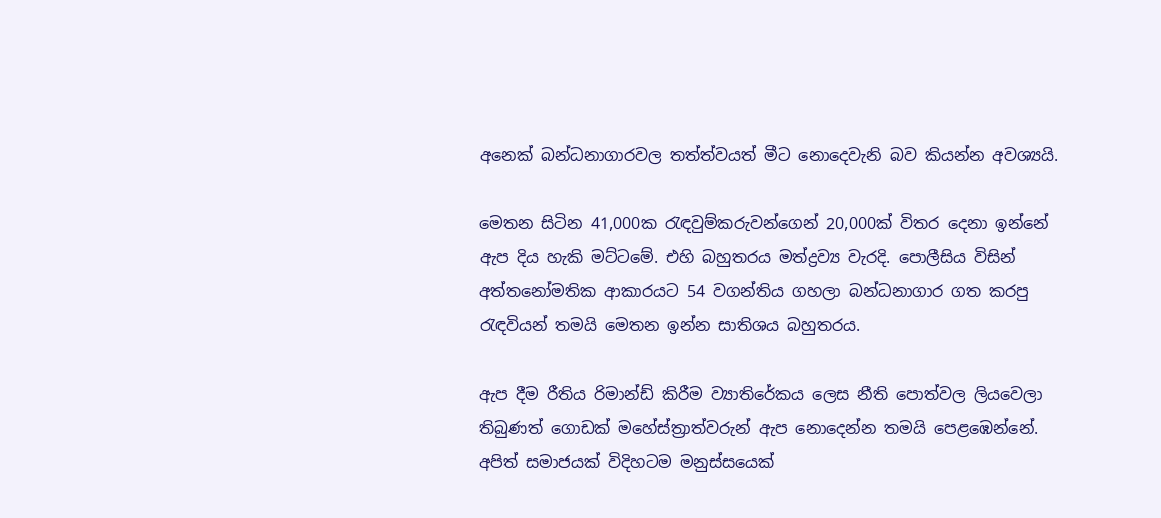අනෙක් බන්ධනාගාරවල තත්ත්වයත් මීට නොදෙවැනි බව කියන්න අවශ්‍යයි.

මෙතන සිටින 41,000ක රැඳවුම්කරුවන්ගෙන් 20,000ක් විතර දෙනා ඉන්නේ ඇප දිය හැකි මට්ටමේ. එහි බහුතරය මත්ද්‍රව්‍ය වැරදි. පොලීසිය විසින් අත්තනෝමතික ආකාරයට 54 වගන්තිය ගහලා බන්ධනාගාර ගත කරපු රැඳවියන් තමයි මෙතන ඉන්න සාතිශය බහුතරය.

ඇප දීම රීතිය රිමාන්ඩ් කිරීම ව්‍යාතිරේකය ලෙස නීති පොත්වල ලියවෙලා තිබුණත් ගොඩක් මහේස්ත්‍රාත්වරුන් ඇප නොදෙන්න තමයි පෙළඹෙන්නේ. අපිත් සමාජයක් විදිහටම මනුස්සයෙක්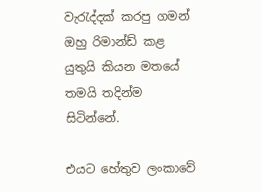වැරැද්දක් කරපු ගමන් ඔහු රිමාන්ඩ් කළ යුතුයි කියන මතයේ තමයි තදින්ම සිටින්නේ.

එයට හේතුව ලංකාවේ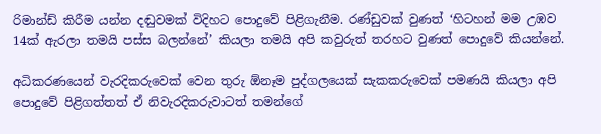රිමාන්ඩ් කිරීම යන්න දඬුවමක් විදිහට පොදුවේ පිළිගැනීම. රණ්ඩුවක් වුණත් ‘හිටහන් මම උඹව 14ක් ඇරලා තමයි පස්ස බලන්නේ’ කියලා තමයි අපි කවුරුත් තරහට වුණත් පොදුවේ කියන්නේ.

අධිකරණයෙන් වැරදිකරුවෙක් වෙන තුරු ඕනෑම පුද්ගලයෙක් සැකකරුවෙක් පමණයි කියලා අපි පොදුවේ පිළිගත්තත් ඒ නිවැරදිකරුවාටත් තමන්ගේ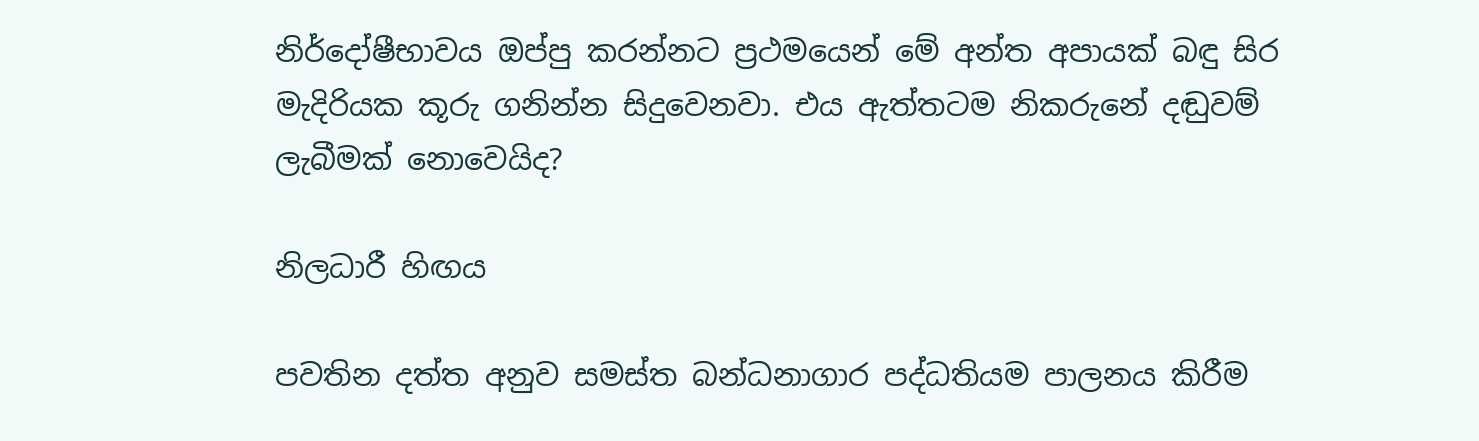නිර්දෝෂීභාවය ඔප්පු කරන්නට ප්‍රථමයෙන් මේ අන්ත අපායක් බඳු සිර මැදිරියක කූරු ගනින්න සිදුවෙනවා. එය ඇත්තටම නිකරුනේ දඬුවම් ලැබීමක් නොවෙයිද?

නිලධාරී හිඟය

පවතින දත්ත අනුව සමස්ත බන්ධනාගාර පද්ධතියම පාලනය කිරීම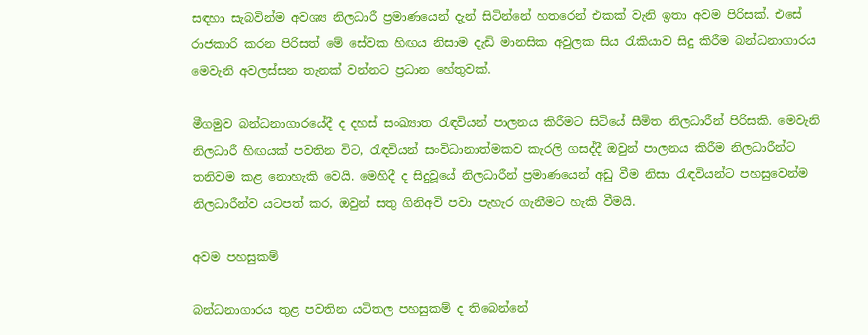සඳහා සැබවින්ම අවශ්‍ය නිලධාරී ප්‍රමාණයෙන් දැන් සිටින්නේ හතරෙන් එකක් වැනි ඉතා අවම පිරිසක්. එසේ රාජකාරි කරන පිරිසත් මේ සේවක හිඟය නිසාම දැඩි මානසික අවුලක සිය රැකියාව සිදු කිරීම බන්ධනාගාරය මෙවැනි අවලස්සන තැනක් වන්නට ප්‍රධාන හේතුවක්.

මීගමුව බන්ධනාගාරයේදී ද දහස් සංඛ්‍යාත රැඳවියන් පාලනය කිරීමට සිටියේ සීමිත නිලධාරීන් පිරිසකි. මෙවැනි නිලධාරී හිඟයක් පවතින විට, රැඳවියන් සංවිධානාත්මකව කැරලි ගසද්දී ඔවුන් පාලනය කිරීම නිලධාරීන්ට තනිවම කළ නොහැකි වෙයි. මෙහිදී ද සිදුවූයේ නිලධාරීන් ප්‍රමාණයෙන් අඩු වීම නිසා රැඳවියන්ට පහසුවෙන්ම නිලධාරීන්ව යටපත් කර, ඔවුන් සතු ගිනිඅවි පවා පැහැර ගැනීමට හැකි වීමයි.

අවම පහසුකම්

බන්ධනාගාරය තුළ පවතින යටිතල පහසුකම් ද තිබෙන්නේ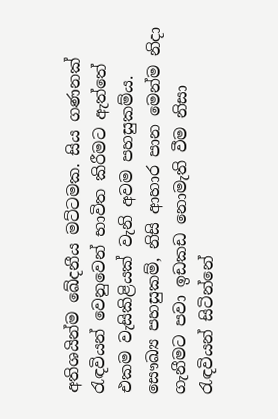අතිශයින්ම ඛේදනීය මට්ටමක. සිය ගණනක් රැඳවියන් වෙනුවෙන් භාවිත කිරීමට ඇත්තේ එකම වැසිකිළියක් වැනි අවම පහසුකම්ය. සෞඛ්‍ය පහසුකම්, නිසි ආහාර පාන මෙන්ම නිදා ගැනීමට පවා ඉඩකඩ නොමැති වීම නිසා රැඳවියන් සිටින්නේ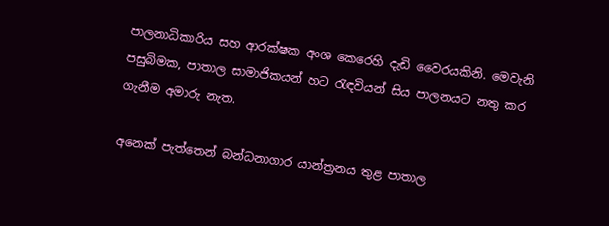පාලනාධිකාරිය සහ ආරක්ෂක අංශ කෙරෙහි දැඩි වෛරයකිනි. මෙවැනි පසුබිමක, පාතාල සාමාජිකයන් හට රැඳවියන් සිය පාලනයට නතු කර ගැනීම අමාරු නැත.

අනෙක් පැත්තෙන් බන්ධනාගාර යාන්ත්‍රනය තුළ පාතාල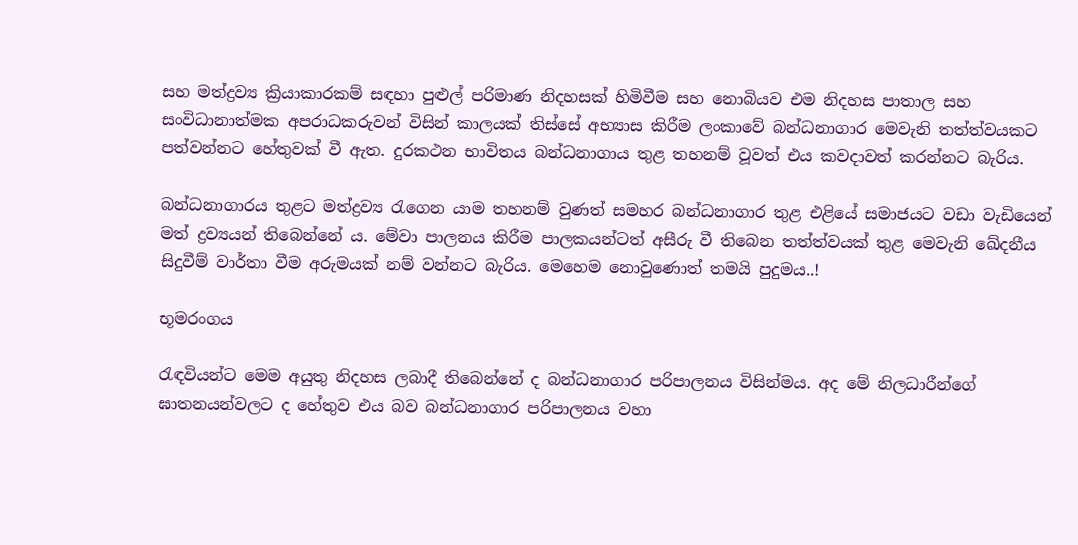සහ මත්ද්‍රව්‍ය ක්‍රියාකාරකම් සඳහා පුළුල් පරිමාණ නිදහසක් හිමිවීම සහ නොබියව එම නිදහස පාතාල සහ සංවිධානාත්මක අපරාධකරුවන් විසින් කාලයක් තිස්සේ අභ්‍යාස කිරීම ලංකාවේ බන්ධනාගාර මෙවැනි තත්ත්වයකට පත්වන්නට හේතුවක් වී ඇත. දුරකථන භාවිතය බන්ධනාගාය තුළ තහනම් වූවත් එය කවදාවත් කරන්නට බැරිය.

බන්ධනාගාරය තුළට මත්ද්‍රව්‍ය රැගෙන යාම තහනම් වුණත් සමහර බන්ධනාගාර තුළ එළියේ සමාජයට වඩා වැඩියෙන් මත් ද්‍රව්‍යයන් තිබෙන්නේ ය. මේවා පාලනය කිරීම පාලකයන්ටත් අසීරු වී තිබෙන තත්ත්වයක් තුළ මෙවැනි ඛේදනීය සිදුවීම් වාර්තා වීම අරුමයක් නම් වන්නට බැරිය. මෙහෙම නොවුණොත් තමයි පුදුමය..!

භූමරංගය

රැඳවියන්ට මෙම අයුතු නිදහස ලබාදී තිබෙන්නේ ද බන්ධනාගාර පරිපාලනය විසින්මය. අද මේ නිලධාරීන්ගේ ඝාතනයන්වලට ද හේතුව එය බව බන්ධනාගාර පරිපාලනය වහා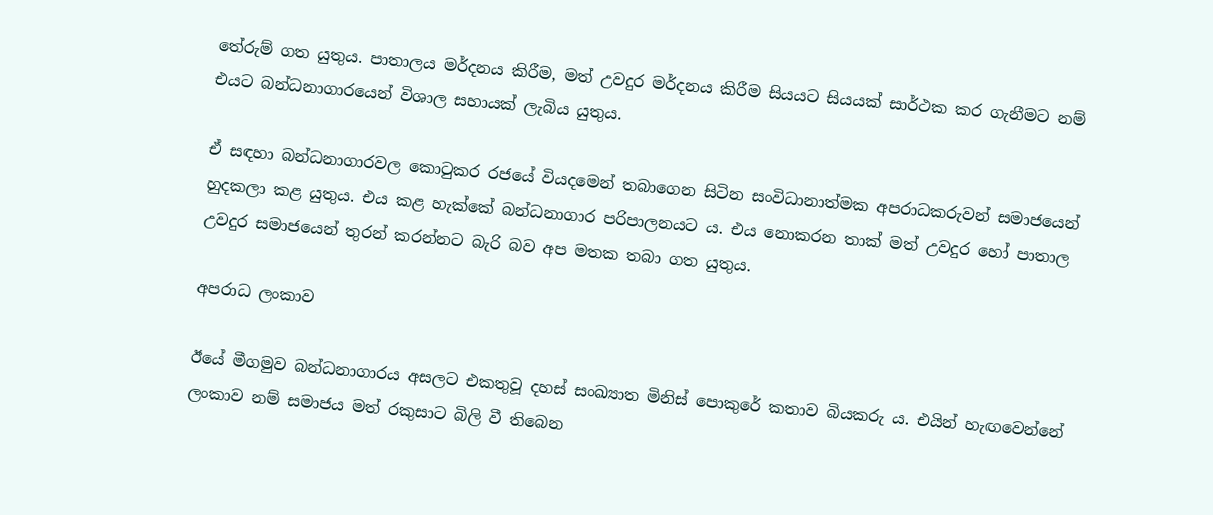තේරුම් ගත යුතුය. පාතාලය මර්දනය කිරීම, මත් උවදුර මර්දනය කිරීම සියයට සියයක් සාර්ථක කර ගැනීමට නම් එයට බන්ධනාගාරයෙන් විශාල සහායක් ලැබිය යුතුය.

ඒ සඳහා බන්ධනාගාරවල කොටුකර රජයේ වියදමෙන් තබාගෙන සිටින සංවිධානාත්මක අපරාධකරුවන් සමාජයෙන් හුදකලා කළ යුතුය. එය කළ හැක්කේ බන්ධනාගාර පරිපාලනයට ය. එය නොකරන තාක් මත් උවදුර හෝ පාතාල උවදුර සමාජයෙන් තුරන් කරන්නට බැරි බව අප මතක තබා ගත යුතුය.

අපරාධ ලංකාව

ඊයේ මීගමුව බන්ධනාගාරය අසලට එකතුවූ දහස් සංඛ්‍යාත මිනිස් පොකුරේ කතාව බියකරු ය. එයින් හැඟවෙන්නේ ලංකාව නම් සමාජය මත් රකුසාට බිලි වී තිබෙන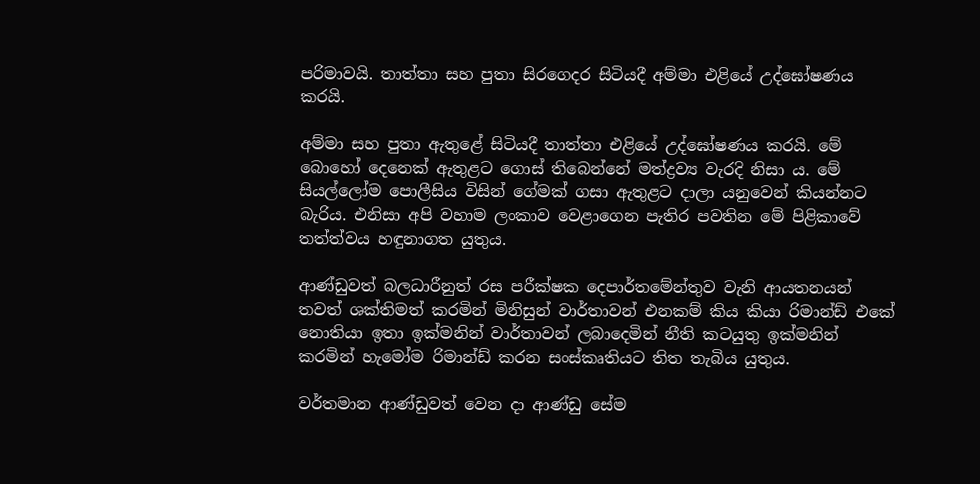පරිමාවයි. තාත්තා සහ පුතා සිරගෙදර සිටියදී අම්මා එළියේ උද්ඝෝෂණය කරයි.

අම්මා සහ පුතා ඇතුළේ සිටියදී තාත්තා එළියේ උද්ඝෝෂණය කරයි. මේ බොහෝ දෙනෙක් ඇතුළට ගොස් තිබෙන්නේ මත්ද්‍රව්‍ය වැරදි නිසා ය. මේ සියල්ලෝම පොලීසිය විසින් ගේමක් ගසා ඇතුළට දාලා යනුවෙන් කියන්නට බැරිය. එනිසා අපි වහාම ලංකාව වෙළාගෙන පැතිර පවතින මේ පිළිකාවේ තත්ත්වය හඳුනාගත යුතුය.

ආණ්ඩුවත් බලධාරීනුත් රස පරීක්ෂක දෙපාර්තමේන්තුව වැනි ආයතනයන් තවත් ශක්තිමත් කරමින් මිනිසුන් වාර්තාවන් එනකම් කිය කියා රිමාන්ඩ් එකේ නොතියා ඉතා ඉක්මනින් වාර්තාවන් ලබාදෙමින් නීති කටයුතු ඉක්මනින් කරමින් හැමෝම රිමාන්ඩ් කරන සංස්කෘතියට තිත තැබිය යුතුය.

වර්තමාන ආණ්ඩුවත් වෙන දා ආණ්ඩු සේම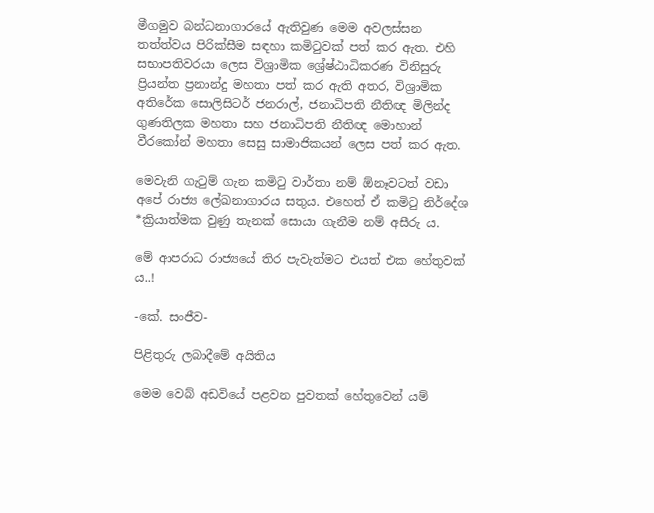මීගමුව බන්ධනාගාරයේ ඇතිවුණ මෙම අවලස්සන තත්ත්වය පිරික්සීම සඳහා කමිටුවක් පත් කර ඇත. එහි සභාපතිවරයා ලෙස විශ්‍රාමික ශ්‍රේෂ්ඨාධිකරණ විනිසුරු ප්‍රියන්ත ප්‍රනාන්දු මහතා පත් කර ඇති අතර, විශ්‍රාමික අතිරේක සොලිසිටර් ජනරාල්, ජනාධිපති නීතිඥ මිලින්ද ගුණතිලක මහතා සහ ජනාධිපති නීතිඥ මොහාන් වීරකෝන් මහතා සෙසු සාමාජිකයන් ලෙස පත් කර ඇත.

මෙවැනි ගැටුම් ගැන කමිටු වාර්තා නම් ඕනෑවටත් වඩා අපේ රාජ්‍ය ලේඛනාගාරය සතුය. එහෙත් ඒ කමිටු නිර්දේශ *ක්‍රියාත්මක වුණු තැනක් සොයා ගැනීම නම් අසීරු ය.

මේ ආපරාධ රාජ්‍යයේ තිර පැවැත්මට එයත් එක හේතුවක් ය..!

-කේ. සංජීව-

පිළිතුරු ලබාදීමේ අයිතිය

මෙම වෙබ් අඩවියේ පළවන පුවතක් හේතුවෙන් යම්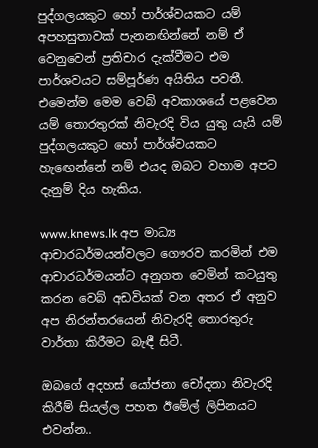පුද්ගලයකුට හෝ පාර්ශ්වයකට යම් අපහසුතාවක් පැනනඟින්නේ නම් ඒ වෙනුවෙන් ප්‍රතිචාර දැක්වීමට එම පාර්ශවයට සම්පූර්ණ අයිතිය පවතී. එමෙන්ම මෙම වෙබ් අවකාශයේ පළවෙන යම් තොරතුරක් නිවැරදි විය යුතු යැයි යම් පුද්ගලයකුට හෝ පාර්ශ්වයකට හැඟෙන්නේ නම් එයද ඔබට වහාම අපට දැනුම් දිය හැකිය.

www.knews.lk අප මාධ්‍ය ආචාරධර්මයන්වලට ගෞරව කරමින් එම ආචාරධර්මයන්ට අනුගත වෙමින් කටයුතු කරන වෙබ් අඩවියක් වන අතර ඒ අනුව අප නිරන්තරයෙන් නිවැරදි තොරතුරු වාර්තා කිරීමට බැඳී සිටී.

ඔබගේ අදහස් යෝජනා චෝදනා නිවැරදි කිරීම් සියල්ල පහත ඊමේල් ලිපිනයට එවන්න..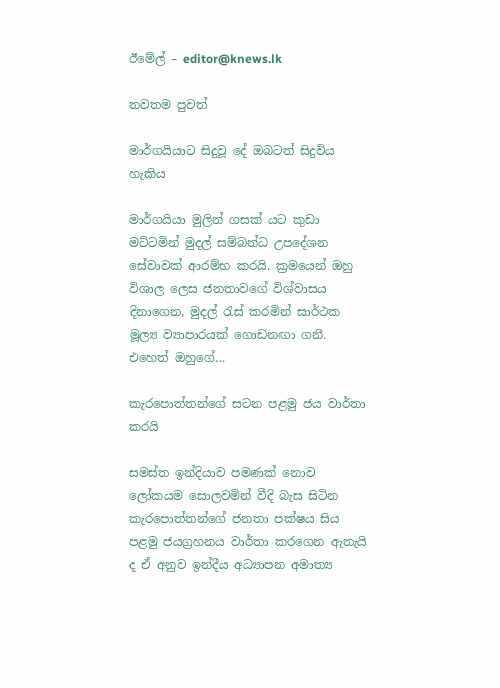ඊමේල් – editor@knews.lk

නවතම පුවත්

මාර්ගයියාට සිදුවූ දේ ඔබටත් සිදුවිය හැකිය

මාර්ගයියා මුලින් ගසක් යට කුඩා මට්ටමින් මුදල් සම්බන්ධ උපදේශන සේවාවක් ආරම්භ කරයි. ක්‍රමයෙන් ඔහු විශාල ලෙස ජනතාවගේ විශ්වාසය දිනාගෙන, මුදල් රැස් කරමින් සාර්ථක මූල්‍ය ව්‍යාපාරයක් ගොඩනඟා ගනී. එහෙත් ඔහුගේ...

කැරපොත්තන්ගේ සටන පළමු ජය වාර්තා කරයි

සමස්ත ඉන්දියාව පමණක් නොව ලෝකයම සොලවමින් වීදි බැස සිටින කැරපොත්තන්ගේ ජනතා පක්ෂය සිය පළමු ජයග්‍රහනය වාර්තා කරගෙන ඇතැයි ද ඒ අනුව ඉන්දීය අධ්‍යාපන අමාත්‍ය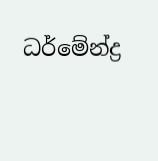ධර්මේන්ද්‍ර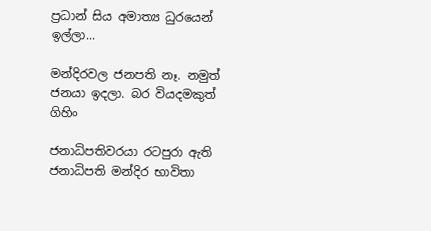ප්‍රධාන් සිය අමාත්‍ය ධුරයෙන් ඉල්ලා...

මන්දිරවල ජනපති නෑ. නමුත් ජනයා ඉදලා. බර වියදමකුත් ගිහිං

ජනාධිපතිවරයා රටපුරා ඇති ජනාධිපති මන්දිර භාවිතා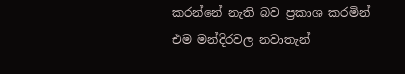කරන්නේ නැති බව ප්‍රකාශ කරමින් එම මන්දිරවල නවාතැන්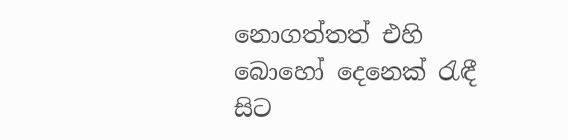නොගත්තත් එහි බොහෝ දෙනෙක් රැඳී සිට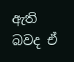ඇති බවද ඒ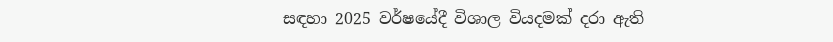සඳහා 2025 වර්ෂයේදී විශාල වියදමක් දරා ඇති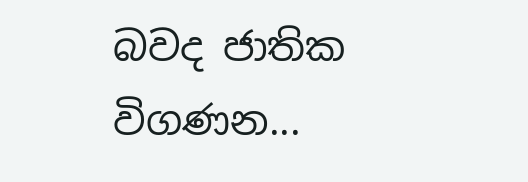බවද ජාතික විගණන...